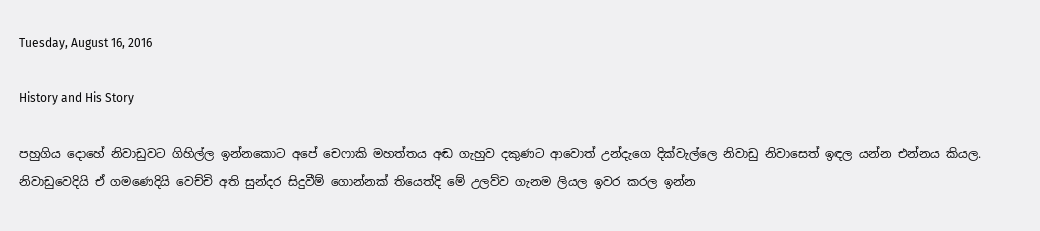Tuesday, August 16, 2016

History and His Story

පහුගිය දොහේ නිවාඩුවට ගිහිල්ල ඉන්නකොට අපේ චෙෆාකි මහත්තය අඬ ගැහුව දකුණට ආවොත් උන්දැගෙ දික්වැල්ලෙ නිවාඩු නිවාසෙත් ඉඳල යන්න එන්නය කියල. නිවාඩුවෙදියි ඒ ගමණෙදියි වෙච්චි අති සුන්දර සිදුවීම් ගොන්නක් තියෙත්දි මේ උලව්ව ගැනම ලියල ඉවර කරල ඉන්න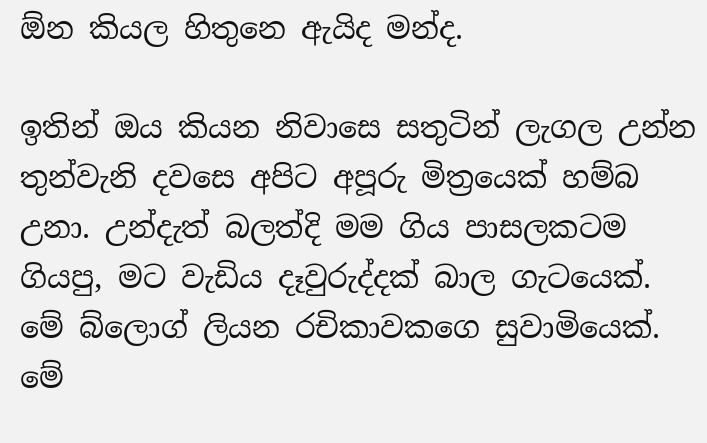ඕන කියල හිතුනෙ ඇයිද මන්ද.

ඉතින් ඔය කියන නිවාසෙ සතුටින් ලැගල උන්න තුන්වැනි දවසෙ අපිට අපූරු මිත්‍රයෙක් හම්බ උනා. උන්දැත් බලත්දි මම ගිය පාසලකටම ගියපු, මට වැඩිය දෑවුරුද්දක් බාල ගැටයෙක්. මේ බ්ලොග් ලියන රචිකාවකගෙ සුවාමියෙක්. මේ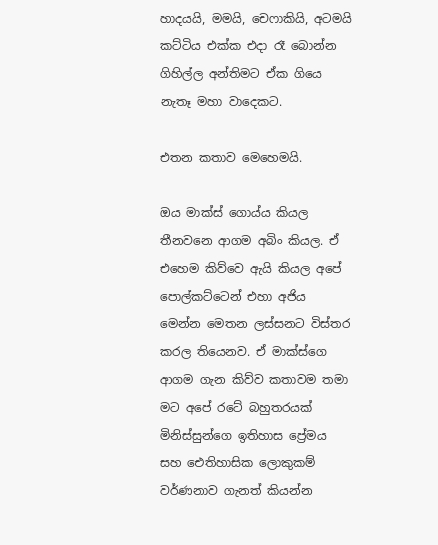හාදයයි, මමයි, චෙෆාකියි, අටමයි කට්ටිය එක්ක එදා රෑ බොන්න ගිහිල්ල අන්තිමට ඒක ගියෙ නැතෑ මහා වාදෙකට.

එතන කතාව මෙහෙමයි.

ඔය මාක්ස් ගොය්ය කියල තීනවනෙ ආගම අබිං කියල. ඒ එහෙම කිව්වෙ ඇයි කියල අපේ පොල්කට්ටෙන් එහා අජිය මෙන්න මෙතන ලස්සනට විස්තර කරල තියෙනව. ඒ මාක්ස්ගෙ ආගම ගැන කිව්ව කතාවම තමා මට අපේ රටේ බහුතරයක් මිනිස්සුන්ගෙ ඉතිහාස ප්‍රේමය සහ ඓතිහාසික ලොකුකම් වර්ණනාව ගැනත් කියන්න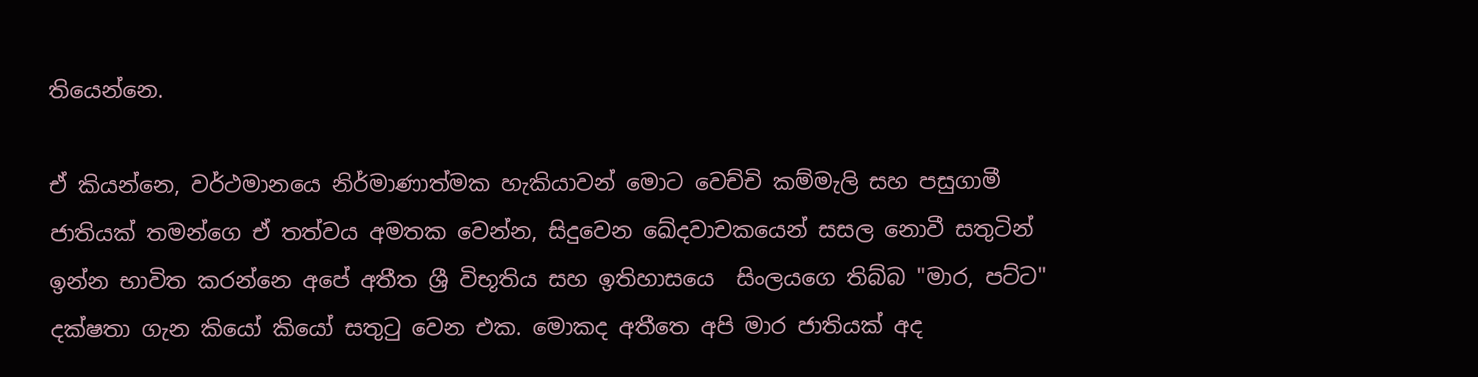තියෙන්නෙ.

ඒ කියන්නෙ, වර්ථමානයෙ නිර්මාණාත්මක හැකියාවන් මොට වෙච්චි කම්මැලි සහ පසුගාමී ජාතියක් තමන්ගෙ ඒ තත්වය අමතක වෙන්න, සිදුවෙන ඛේදවාචකයෙන් සසල නොවී සතුටින් ඉන්න භාවිත කරන්නෙ අපේ අතීත ශ්‍රී විභූතිය සහ ඉතිහාසයෙ  සිංලයගෙ තිබ්බ "මාර, පට්ට" දක්ෂතා ගැන කියෝ කියෝ සතුටු වෙන එක. මොකද අතීතෙ අපි මාර ජාතියක් අද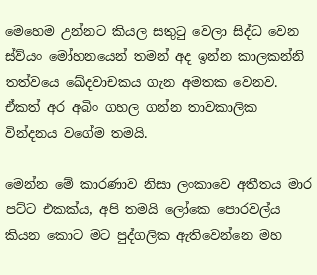මෙහෙම උන්නට කියල සතුටු වෙලා සිද්ධ වෙන ස්ව්යං මෝහනයෙන් තමන් අද ඉන්න කාලකන්නි තත්වයෙ ඛේදවාචකය ගැන අමතක වෙනව. ඒකත් අර අබිං ගහල ගන්න තාවකාලික වින්දනය වගේම තමයි.

මෙන්න මේ කාරණාව නිසා ලංකාවෙ අතීතය මාර පට්ට එකක්ය, අපි තමයි ලෝකෙ පොරවල්ය කියන කොට මට පුද්ගලික ඇතිවෙන්නෙ මහ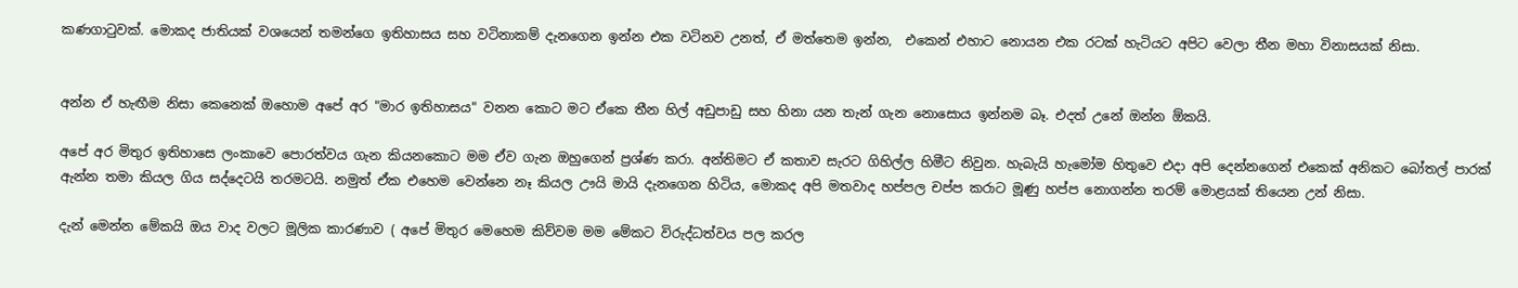කණගාටුවක්. මොකද ජාතියක් වශයෙන් තමන්ගෙ ඉතිහාසය සහ වටිනාකම් දැනගෙන ඉන්න එක වටිනව උනත්, ඒ මත්තෙම ඉන්න,  එකෙන් එහාට නොයන එක රටක් හැටියට අපිට වෙලා තීන මහා විනාසයක් නිසා.


අන්න ඒ හැඟීම නිසා කෙනෙක් ඔහොම අපේ අර "මාර ඉතිහාසය" වනන කොට මට ඒකෙ තීන හිල් අඩුපාඩු සහ හිනා යන තැන් ගැන නොසොය ඉන්නම බෑ. එදත් උනේ ඔන්න ඕකයි.

අපේ අර මිතුර ඉතිහාසෙ ලංකාවෙ පොරත්වය ගැන කියනකොට මම ඒව ගැන ඔහුගෙන් ප්‍රශ්ණ කරා. අන්තිමට ඒ කතාව සැරට ගිහිල්ල හිමීට නිවුන. හැබැයි හැමෝම හිතුවෙ එදා අපි දෙන්නගෙන් එකෙක් අනිකට බෝතල් පාරක් ඇන්න තමා කියල ගිය සද්දෙටයි තරමටයි. නමුත් ඒක එහෙම වෙන්නෙ නෑ කියල ඌයි මායි දැනගෙන හිටිය, මොකද අපි මතවාද හප්පල චප්ප කරාට මූණු හප්ප නොගන්න තරම් මොළයක් තියෙන උන් නිසා.

දැන් මෙන්න මේකයි ඔය වාද වලට මූලික කාරණාව ( අපේ මිතුර මෙහෙම කිව්වම මම මේකට විරුද්ධත්වය පල කරල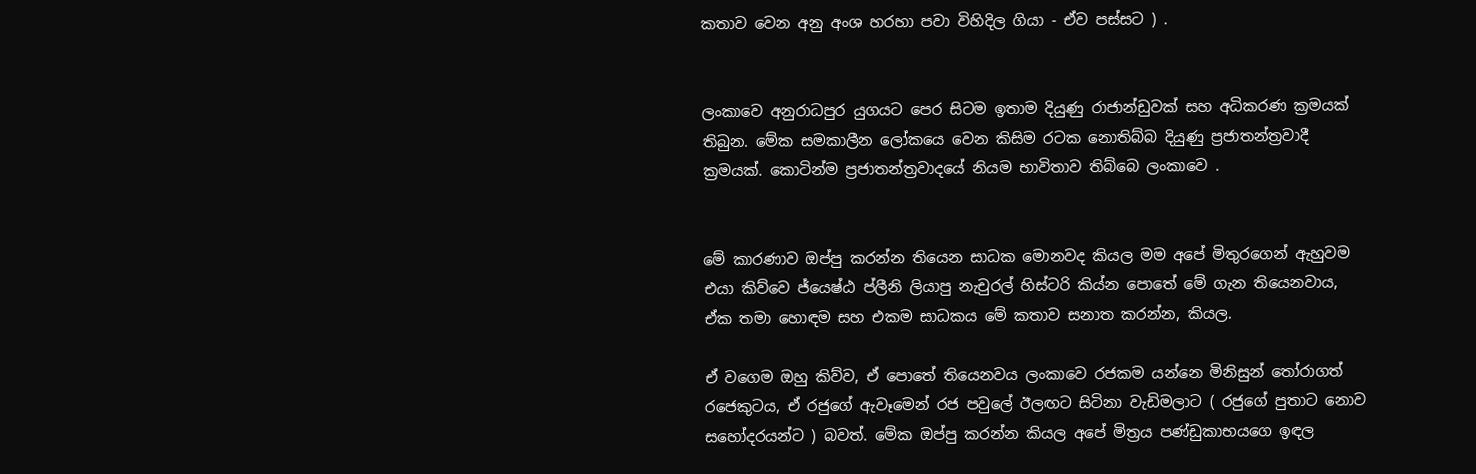කතාව වෙන අනු අංශ හරහා පවා විහිදිල ගියා - ඒව පස්සට ) .


ලංකාවෙ අනුරාධපුර යුගයට පෙර සිටම ඉතාම දියුණු රාජාන්ඩුවක් සහ අධිකරණ ක්‍රමයක් තිබුන. මේක සමකාලීන ලෝකයෙ වෙන කිසිම රටක නොතිබ්බ දියුණු ප්‍රජාතන්ත්‍රවාදී ක්‍රමයක්. කොටින්ම ප්‍රජාතන්ත්‍රවාදයේ නියම භාවිතාව තිබ්බෙ ලංකාවෙ .


මේ කාරණාව ඔප්පු කරන්න තියෙන සාධක මොනවද කියල මම අපේ මිතුරගෙන් ඇහුවම එයා කිව්වෙ ජ්යෙෂ්ඨ ප්ලීනි ලියාපු නැචුරල් හිස්ටරි කිය්න පොතේ මේ ගැන තියෙනවාය, ඒක තමා හොඳම සහ එකම සාධකය මේ කතාව සනාත කරන්න, කියල.

ඒ වගෙම ඔහු කිව්ව, ඒ පොතේ තියෙනවය ලංකාවෙ රජකම යන්නෙ මිනිසුන් තෝරාගත් රජෙකුටය, ඒ රජුගේ ඇවෑමෙන් රජ පවුලේ ඊලඟට සිටිනා වැඩිමලාට ( රජුගේ පුතාට නොව සහෝදරයන්ට ) බවත්. මේක ඔප්පු කරන්න කියල අපේ මිත්‍රය පණ්ඩුකාභයගෙ ඉඳල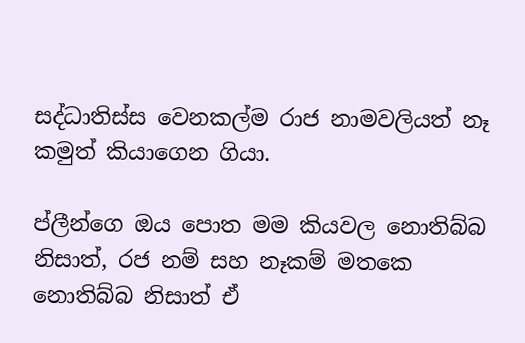සද්ධාතිස්ස වෙනකල්ම රාජ නාමවලියත් නෑ කමුත් කියාගෙන ගියා.

ප්ලීන්ගෙ ඔය පොත මම කියවල නොතිබ්බ නිසාත්, රජ නම් සහ නෑකම් මතකෙ නොතිබ්බ නිසාත් ඒ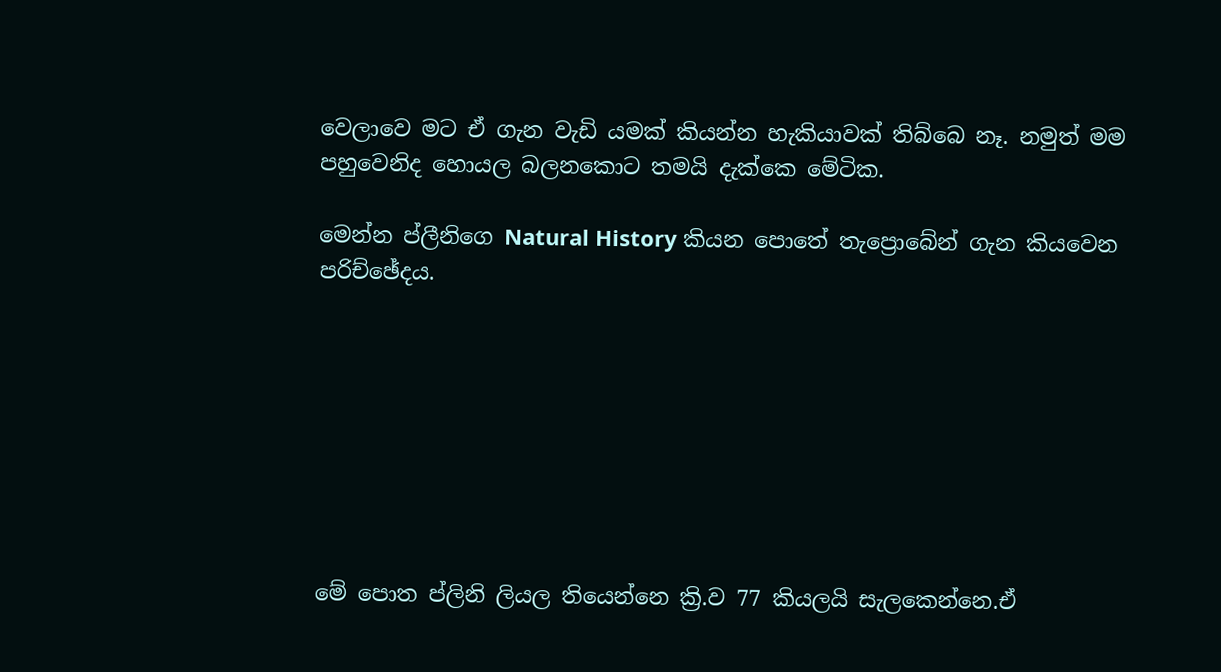වෙලාවෙ මට ඒ ගැන වැඩි යමක් කියන්න හැකියාවක් තිබ්බෙ නෑ. නමුත් මම පහුවෙනිද හොයල බලනකොට තමයි දැක්කෙ මේටික.

මෙන්න ප්ලීනිගෙ Natural History කියන පොතේ තැප්‍රොබේන් ගැන කියවෙන පරිච්ඡේදය.








මේ පොත ප්ලිනි ලියල තියෙන්නෙ ක්‍රි.ව 77 කියලයි සැලකෙන්නෙ.ඒ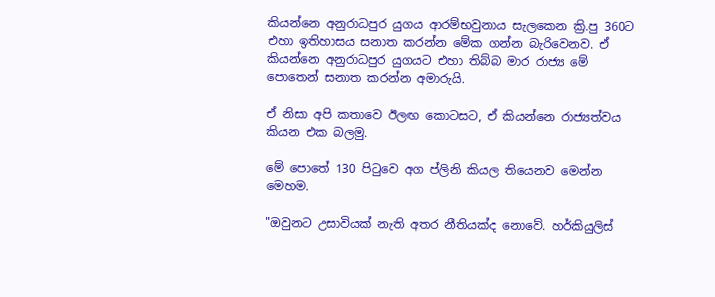කියන්නෙ අනුරාධපුර යුගය ආරම්භවුනාය සැලකෙන ක්‍රි.පු 360ට එහා ඉතිහාසය සනාත කරන්න මේක ගන්න බැරිවෙනව. ඒ කියන්නෙ අනුරාධපුර යුගයට එහා තිබ්බ මාර රාජ්‍ය මේ පොතෙන් සනාත කරන්න අමාරුයි.

ඒ නිසා අපි කතාවෙ ඊලඟ කොටසට, ඒ කියන්නෙ රාජ්‍යත්වය කියන එක බලමු.

මේ පොතේ 130 පිටුවෙ අග ප්ලිනි කියල තියෙනව මෙන්න මෙහම.

"ඔවුනට උසාවියක් නැති අතර නීතියක්ද නොවේ. හර්කියුලිස්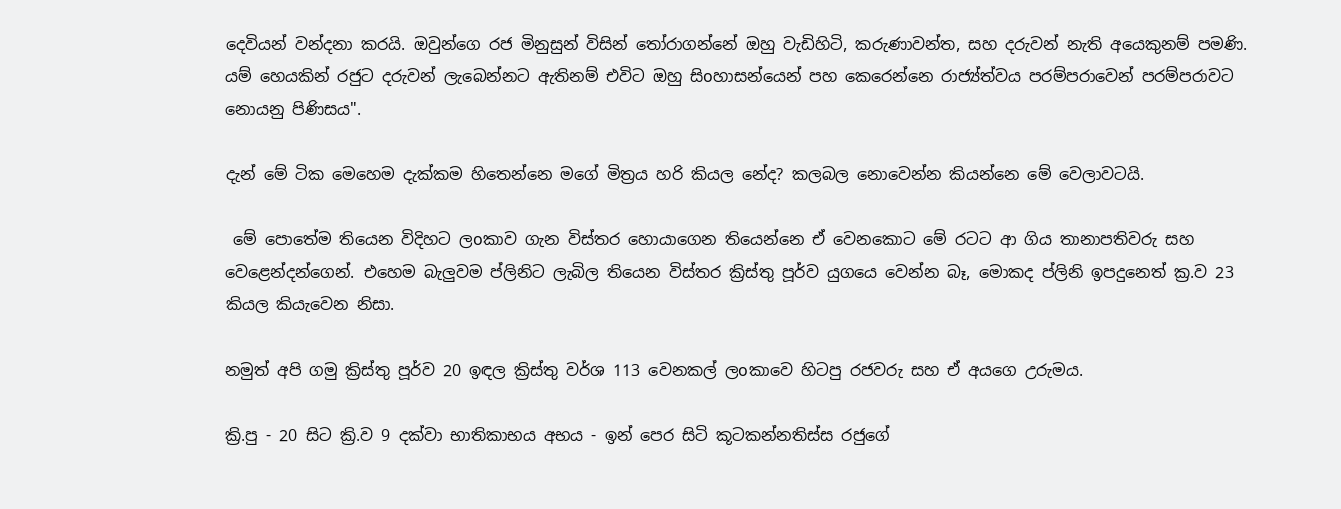දෙවියන් වන්දනා කරයි. ඔවුන්ගෙ රජ මිනුසුන් විසින් තෝරාගන්නේ ඔහු වැඩිහිටි, කරුණාවන්ත, සහ දරුවන් නැති අයෙකුනම් පමණි. යම් හෙයකින් රජුට දරුවන් ලැබෙන්නට ඇතිනම් එවිට ඔහු සිoහාසන්යෙන් පහ කෙරෙන්නෙ රාජ්‍ය්ත්වය පරම්පරාවෙන් පරම්පරාවට නොයනු පිණිසය".

දැන් මේ ටික මෙහෙම දැක්කම හිතෙන්නෙ මගේ මිත්‍රය හරි කියල නේද? කලබල නොවෙන්න කියන්නෙ මේ වෙලාවටයි.

 මේ පොතේම තියෙන විදිහට ලoකාව ගැන විස්තර හොයාගෙන තියෙන්නෙ ඒ වෙනකොට මේ රටට ආ ගිය තානාපතිවරු සහ වෙළෙන්දන්ගෙන්. එහෙම බැලුවම ප්ලිනිට ලැබිල තියෙන විස්තර ක්‍රිස්තු පූර්ව යුගයෙ වෙන්න බෑ, මොකද ප්ලිනි ඉපදුනෙත් ක්‍ර.ව 23 කියල කියැවෙන නිසා.

නමුත් අපි ගමු ක්‍රිස්තු පූර්ව 20 ඉඳල ක්‍රිස්තු වර්ශ 113 වෙනකල් ලoකාවෙ හිටපු රජවරු සහ ඒ අයගෙ උරුමය.

ක්‍රි.පු - 20 සිට ක්‍රි.ව 9 දක්වා භාතිකාභය අභය - ඉන් පෙර සිටි කූටකන්නතිස්ස රජුගේ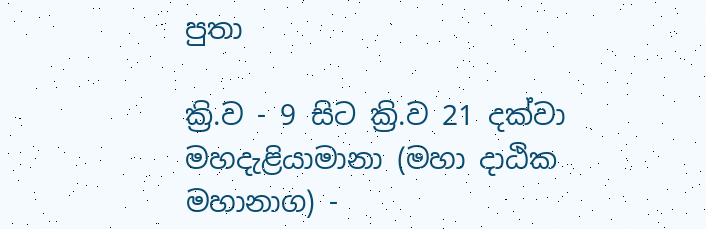පුතා

ක්‍රි.ව - 9 සිට ක්‍රි.ව 21 දක්වා මහදැළියාමානා (මහා දාඨික මහානාග) -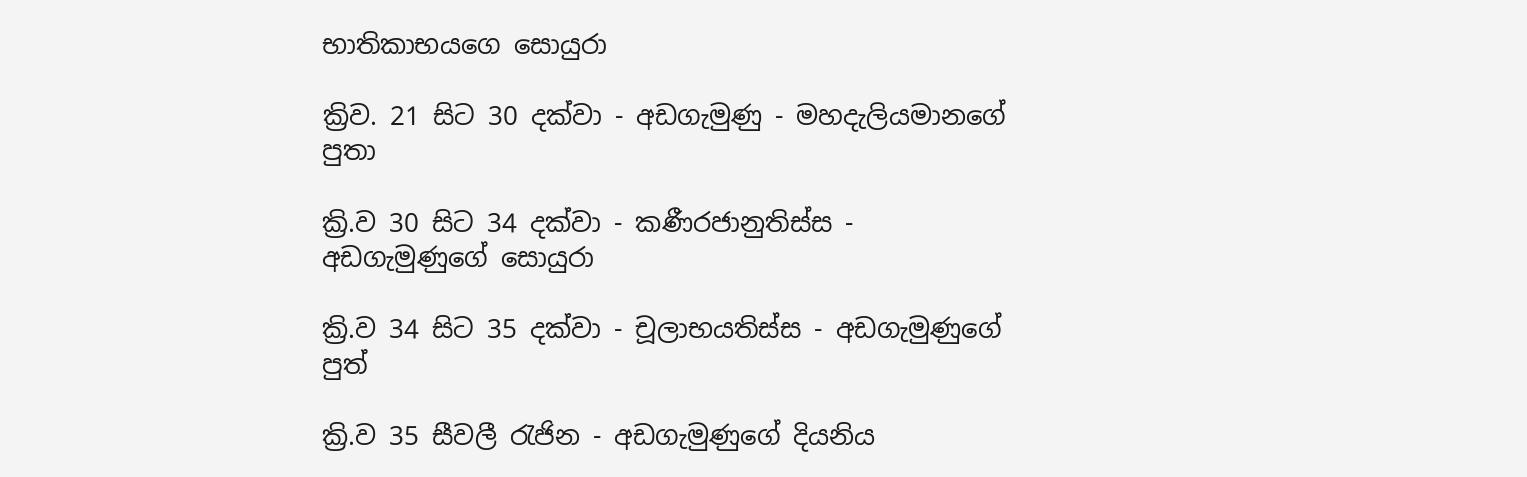භාතිකාභයගෙ සොයුරා

ක්‍රිව. 21 සිට 30 දක්වා - අඩගැමුණු - මහදැලියමානගේ පුතා

ක්‍රි.ව 30 සිට 34 දක්වා - කණීරජානුතිස්ස - අඩගැමුණුගේ සොයුරා

ක්‍රි.ව 34 සිට 35 දක්වා - චූලාභයතිස්ස - අඩගැමුණුගේ පුත්

ක්‍රි.ව 35 සීවලී රැජින - අඩගැමුණුගේ දියනිය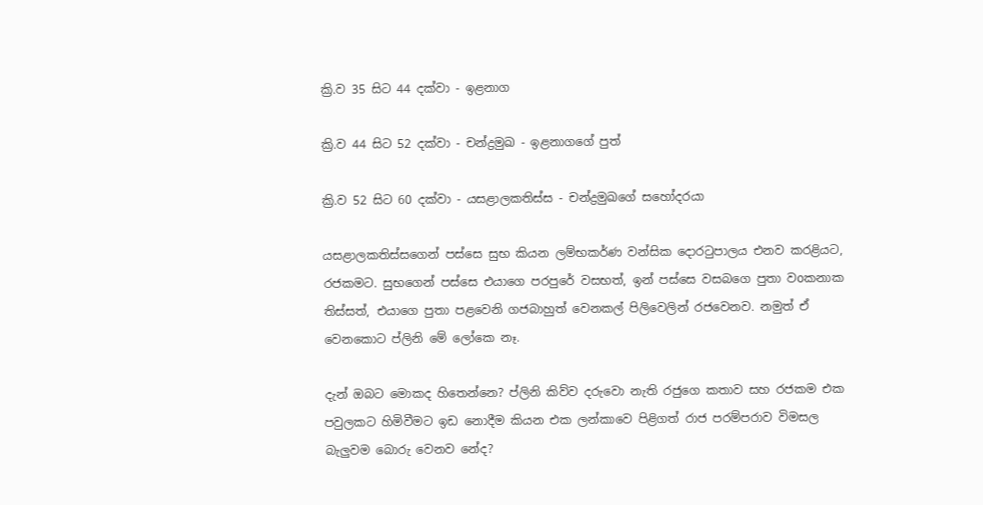ක්‍රි.ව 35 සිට 44 දක්වා - ඉළනාග

ක්‍රි.ව 44 සිට 52 දක්වා - චන්ද්‍රමුඛ - ඉළනාගගේ පුත්

ක්‍රි.ව 52 සිට 60 දක්වා - යසළාලකතිස්ස - චන්ද්‍රමුඛගේ සහෝදරයා

යසළාලකතිස්සගෙන් පස්සෙ සුභ කියන ලම්භකර්ණ වන්සික දොරටුපාලය එනව කරළියට, රජකමට. සුභගෙන් පස්සෙ එයාගෙ පරපුරේ වසභත්, ඉන් පස්සෙ වසබගෙ පුතා වoකනාක තිස්සත්, එයාගෙ පුතා පළවෙනි ගජබාහුත් වෙනකල් පිලිවෙලින් රජවෙනව. නමුත් ඒ වෙනකොට ප්ලිනි මේ ලෝකෙ නෑ.

දැන් ඔබට මොකද හිතෙන්නෙ? ප්ලිනි කිව්ව දරුවො නැති රජුගෙ කතාව සහ රජකම එක පවුලකට හිමිවීමට ඉඩ නොදීම කියන එක ලන්කාවෙ පිළිගත් රාජ පරම්පරාව විමසල බැලුවම බොරු වෙනව නේද?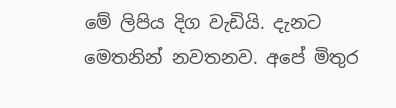මේ ලිපිය දිග වැඩියි. දැනට මෙතනින් නවතනව. අපේ මිතුර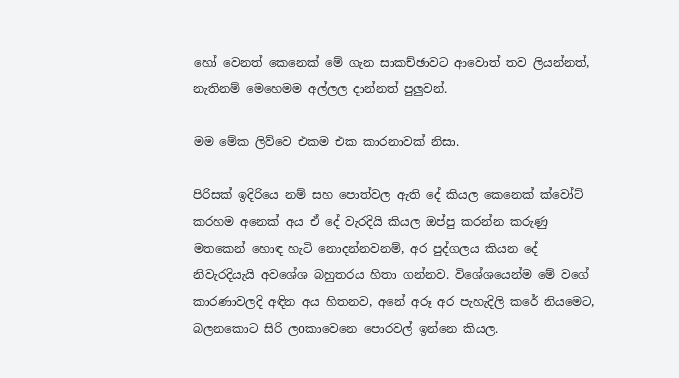හෝ වෙනත් කෙනෙක් මේ ගැන සාකච්ඡාවට ආවොත් තව ලියන්නත්, නැතිනම් මෙහෙමම අල්ලල දාන්නත් පුලුවන්.

මම මේක ලිව්වෙ එකම එක කාරනාවක් නිසා.

පිරිසක් ඉදිරියෙ නම් සහ පොත්වල ඇති දේ කියල කෙනෙක් ක්වෝට් කරහම අනෙක් අය ඒ දේ වැරදියි කියල ඔප්පු කරන්න කරුණු මතකෙන් හොඳ හැටි නොදන්නවනම්, අර පුද්ගලය කියන දේ නිවැරදියැයි අවශේශ බහුතරය හිතා ගන්නව. විශේශයෙන්ම මේ වගේ කාරණාවලදි අඳින අය හිතනව, අනේ අරූ අර පැහැදිලි කරේ නියමෙට, බලනකොට සිරි ලoකාවෙනෙ පොරවල් ඉන්නෙ කියල.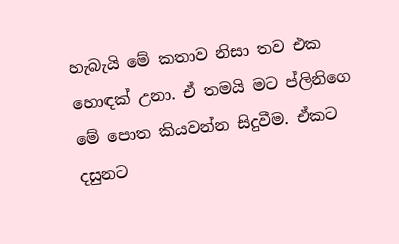හැබැයි මේ කතාව නිසා තව එක හොඳක් උනා. ඒ තමයි මට ප්ලිනිගෙ මේ පොත කියවන්න සිදුවීම. ඒකට දසුනට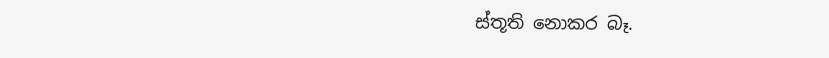ස්තූති නොකර බෑ.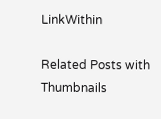LinkWithin

Related Posts with Thumbnails